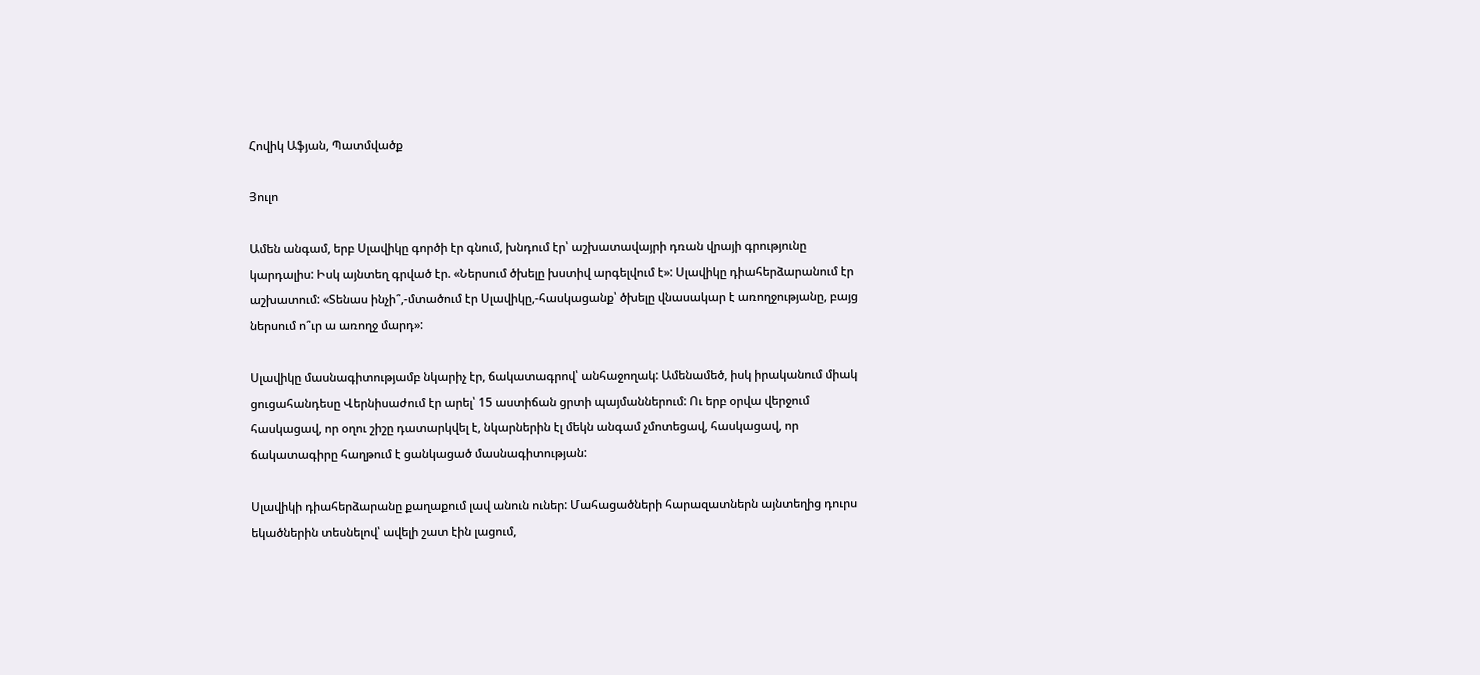Հովիկ Աֆյան, Պատմվածք

Յուլո

Ամեն անգամ, երբ Սլավիկը գործի էր գնում, խնդում էր՝ աշխատավայրի դռան վրայի գրությունը կարդալիս: Իսկ այնտեղ գրված էր. «Ներսում ծխելը խստիվ արգելվում է»: Սլավիկը դիահերձարանում էր աշխատում: «Տենաս ինչի՞,-մտածում էր Սլավիկը,-հասկացանք՝ ծխելը վնասակար է առողջությանը, բայց ներսում ո՞ւր ա առողջ մարդ»:

Սլավիկը մասնագիտությամբ նկարիչ էր, ճակատագրով՝ անհաջողակ: Ամենամեծ, իսկ իրականում միակ ցուցահանդեսը Վերնիսաժում էր արել՝ 15 աստիճան ցրտի պայմաններում: Ու երբ օրվա վերջում հասկացավ, որ օղու շիշը դատարկվել է, նկարներին էլ մեկն անգամ չմոտեցավ, հասկացավ, որ ճակատագիրը հաղթում է ցանկացած մասնագիտության:

Սլավիկի դիահերձարանը քաղաքում լավ անուն ուներ: Մահացածների հարազատներն այնտեղից դուրս եկածներին տեսնելով՝ ավելի շատ էին լացում,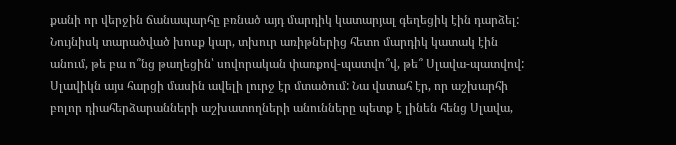քանի որ վերջին ճանապարհը բռնած այդ մարդիկ կատարյալ գեղեցիկ էին դարձել: Նույնիսկ տարածված խոսք կար, տխուր առիթներից հետո մարդիկ կատակ էին անում, թե բա ո՞նց թաղեցին՝ սովորական փառքով-պատվո՞վ, թե՞ Սլավա-պատվով: Սլավիկն այս հարցի մասին ավելի լուրջ էր մտածում: Նա վստահ էր, որ աշխարհի բոլոր դիահերձարանների աշխատողների անունները պետք է լինեն հենց Սլավա,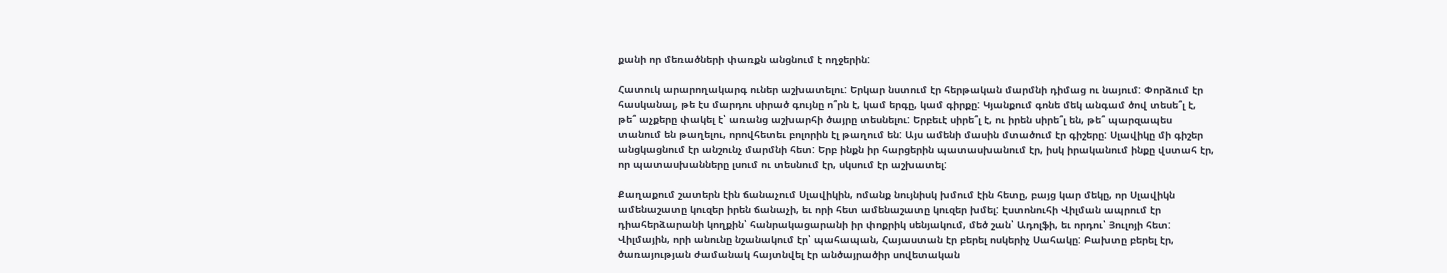քանի որ մեռածների փառքն անցնում է ողջերին:

Հատուկ արարողակարգ ուներ աշխատելու: Երկար նստում էր հերթական մարմնի դիմաց ու նայում: Փորձում էր հասկանալ, թե էս մարդու սիրած գույնը ո՞րն է, կամ երգը, կամ գիրքը: Կյանքում գոնե մեկ անգամ ծով տեսե՞լ է, թե՞ աչքերը փակել է՝ առանց աշխարհի ծայրը տեսնելու: Երբեւէ սիրե՞լ է, ու իրեն սիրե՞լ են, թե՞ պարզապես տանում են թաղելու, որովհետեւ բոլորին էլ թաղում են: Այս ամենի մասին մտածում էր գիշերը: Սլավիկը մի գիշեր անցկացնում էր անշունչ մարմնի հետ: Երբ ինքն իր հարցերին պատասխանում էր, իսկ իրականում ինքը վստահ էր, որ պատասխանները լսում ու տեսնում էր, սկսում էր աշխատել:

Քաղաքում շատերն էին ճանաչում Սլավիկին, ոմանք նույնիսկ խմում էին հետը, բայց կար մեկը, որ Սլավիկն ամենաշատը կուզեր իրեն ճանաչի, եւ որի հետ ամենաշատը կուզեր խմել: Էստոնուհի Վիլման ապրում էր դիահերձարանի կողքին՝ հանրակացարանի իր փոքրիկ սենյակում, մեծ շան՝ Ադոլֆի, եւ որդու՝ Յուլոյի հետ: Վիլմային, որի անունը նշանակում էր՝ պահապան, Հայաստան էր բերել ոսկերիչ Սահակը: Բախտը բերել էր, ծառայության ժամանակ հայտնվել էր անծայրածիր սովետական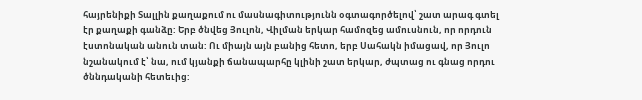հայրենիքի Տալլին քաղաքում ու մասնագիտությունն օգտագործելով՝ շատ արագ գտել էր քաղաքի գանձը: Երբ ծնվեց Յուլոն, Վիլման երկար համոզեց ամուսնուն, որ որդուն էստոնական անուն տան: Ու միայն այն բանից հետո, երբ Սահակն իմացավ, որ Յուլո նշանակում է՝ նա, ում կյանքի ճանապարհը կլինի շատ երկար, ժպտաց ու գնաց որդու ծննդականի հետեւից: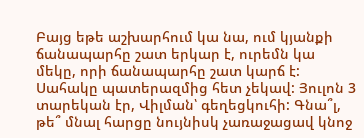Բայց եթե աշխարհում կա նա, ում կյանքի ճանապարհը շատ երկար է, ուրեմն կա մեկը, որի ճանապարհը շատ կարճ է: Սահակը պատերազմից հետ չեկավ: Յուլոն 3 տարեկան էր, Վիլման՝ գեղեցկուհի: Գնա՞լ, թե՞ մնալ հարցը նույնիսկ չառաջացավ կնոջ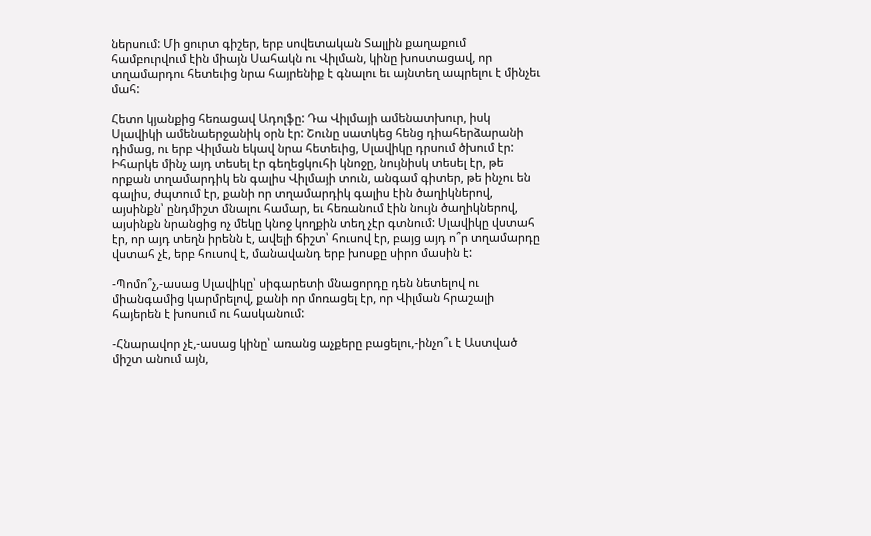ներսում: Մի ցուրտ գիշեր, երբ սովետական Տալլին քաղաքում համբուրվում էին միայն Սահակն ու Վիլման, կինը խոստացավ, որ տղամարդու հետեւից նրա հայրենիք է գնալու եւ այնտեղ ապրելու է մինչեւ մահ:

Հետո կյանքից հեռացավ Ադոլֆը: Դա Վիլմայի ամենատխուր, իսկ Սլավիկի ամենաերջանիկ օրն էր: Շունը սատկեց հենց դիահերձարանի դիմաց, ու երբ Վիլման եկավ նրա հետեւից, Սլավիկը դրսում ծխում էր: Իհարկե մինչ այդ տեսել էր գեղեցկուհի կնոջը, նույնիսկ տեսել էր, թե որքան տղամարդիկ են գալիս Վիլմայի տուն, անգամ գիտեր, թե ինչու են գալիս, ժպտում էր, քանի որ տղամարդիկ գալիս էին ծաղիկներով, այսինքն՝ ընդմիշտ մնալու համար, եւ հեռանում էին նույն ծաղիկներով, այսինքն նրանցից ոչ մեկը կնոջ կողքին տեղ չէր գտնում: Սլավիկը վստահ էր, որ այդ տեղն իրենն է, ավելի ճիշտ՝ հուսով էր, բայց այդ ո՞ր տղամարդը վստահ չէ, երբ հուսով է, մանավանդ երբ խոսքը սիրո մասին է:

-Պոմո՞չ,-ասաց Սլավիկը՝ սիգարետի մնացորդը դեն նետելով ու միանգամից կարմրելով, քանի որ մոռացել էր, որ Վիլման հրաշալի հայերեն է խոսում ու հասկանում:

-Հնարավոր չէ,-ասաց կինը՝ առանց աչքերը բացելու,-ինչո՞ւ է Աստված միշտ անում այն,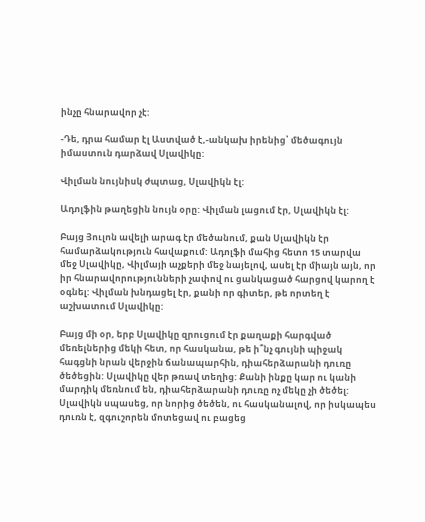ինչը հնարավոր չէ:

-Դե, դրա համար էլ Աստված է,-անկախ իրենից՝ մեծագույն իմաստուն դարձավ Սլավիկը:

Վիլման նույնիսկ ժպտաց, Սլավիկն էլ:

Ադոլֆին թաղեցին նույն օրը: Վիլման լացում էր, Սլավիկն էլ:

Բայց Յուլոն ավելի արագ էր մեծանում, քան Սլավիկն էր համարձակություն հավաքում: Ադոլֆի մահից հետո 15 տարվա մեջ Սլավիկը, Վիլմայի աչքերի մեջ նայելով, ասել էր միայն այն, որ իր հնարավորությունների չափով ու ցանկացած հարցով կարող է օգնել: Վիլման խնդացել էր, քանի որ գիտեր, թե որտեղ է աշխատում Սլավիկը:

Բայց մի օր, երբ Սլավիկը զրուցում էր քաղաքի հարգված մեռելներից մեկի հետ, որ հասկանա, թե ի՞նչ գույնի պիջակ հագցնի նրան վերջին ճանապարհին, դիահերձարանի դուռը ծեծեցին: Սլավիկը վեր թռավ տեղից: Քանի ինքը կար ու կանի մարդիկ մեռնում են, դիահերձարանի դուռը ոչ մեկը չի ծեծել: Սլավիկն սպասեց, որ նորից ծեծեն, ու հասկանալով, որ իսկապես դուռն է, զգուշորեն մոտեցավ ու բացեց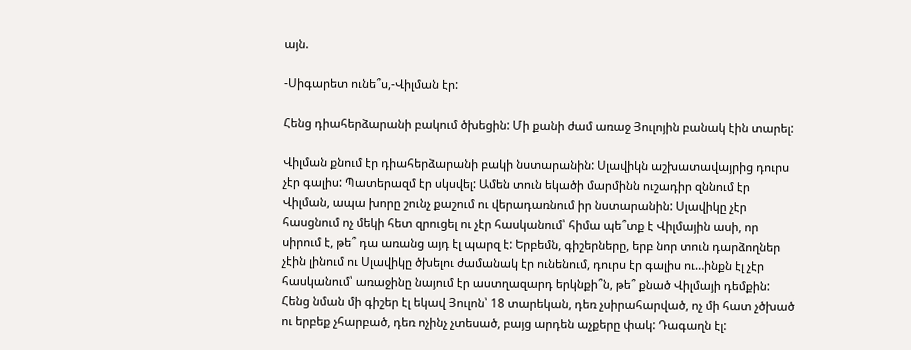այն.

-Սիգարետ ունե՞ս,-Վիլման էր:

Հենց դիահերձարանի բակում ծխեցին: Մի քանի ժամ առաջ Յուլոյին բանակ էին տարել:

Վիլման քնում էր դիահերձարանի բակի նստարանին: Սլավիկն աշխատավայրից դուրս չէր գալիս: Պատերազմ էր սկսվել: Ամեն տուն եկածի մարմինն ուշադիր զննում էր Վիլման, ապա խորը շունչ քաշում ու վերադառնում իր նստարանին: Սլավիկը չէր հասցնում ոչ մեկի հետ զրուցել ու չէր հասկանում՝ հիմա պե՞տք է Վիլմային ասի, որ սիրում է, թե՞ դա առանց այդ էլ պարզ է: Երբեմն, գիշերները, երբ նոր տուն դարձողներ չէին լինում ու Սլավիկը ծխելու ժամանակ էր ունենում, դուրս էր գալիս ու…ինքն էլ չէր հասկանում՝ առաջինը նայում էր աստղազարդ երկնքի՞ն, թե՞ քնած Վիլմայի դեմքին: Հենց նման մի գիշեր էլ եկավ Յուլոն՝ 18 տարեկան, դեռ չսիրահարված, ոչ մի հատ չծխած ու երբեք չհարբած, դեռ ոչինչ չտեսած, բայց արդեն աչքերը փակ: Դագաղն էլ: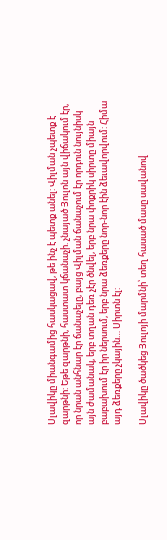Սլավիկը միանգամից հասկացավ, թե ինչ է պետք անել: Վիլման չպետք է զարթնի: Եթե զարթնի, հաստատ կճանաչի. չնայած Յուլոն այն վիճակում էր, որ նրան անհնար էր ճանաչելը, բայց Վիլման ճանաչում էր որդուն նույնիսկ այն ժամանակ, երբ տղան դեռ չէր ծնվել, երբ նրա փոքրիկ սիրտը միայն բաբախում էր իր ներսում, երբ նրա ձեռքերը նոր-նոր էին ձեւավորվում: Հիմա այդ ձեռքերը չկային… Սիրտն էլ:

Սլավիկը ծածկեց Յուլոյի մարմնի՝ տեղ հասած մասը սավանով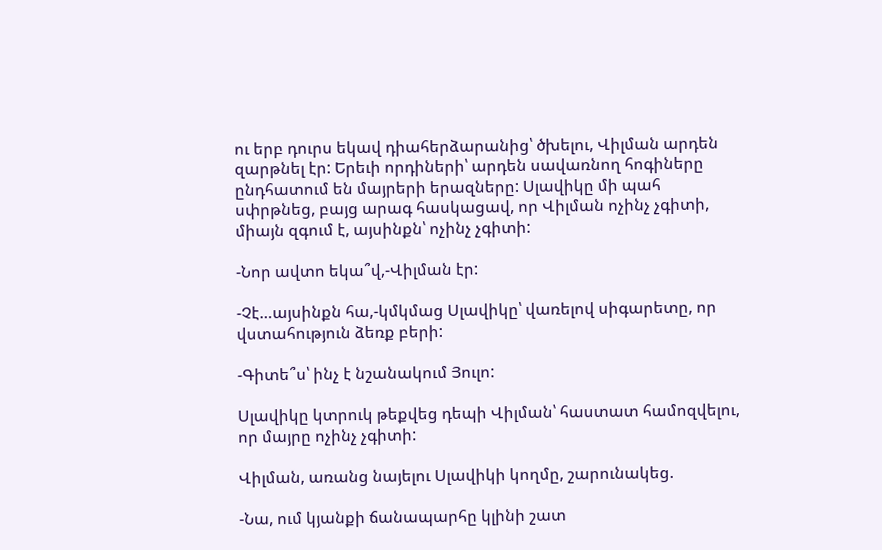ու երբ դուրս եկավ դիահերձարանից՝ ծխելու, Վիլման արդեն զարթնել էր: Երեւի որդիների՝ արդեն սավառնող հոգիները ընդհատում են մայրերի երազները: Սլավիկը մի պահ սփրթնեց, բայց արագ հասկացավ, որ Վիլման ոչինչ չգիտի, միայն զգում է, այսինքն՝ ոչինչ չգիտի:

-Նոր ավտո եկա՞վ,-Վիլման էր:

-Չէ…այսինքն հա,-կմկմաց Սլավիկը՝ վառելով սիգարետը, որ վստահություն ձեռք բերի:

-Գիտե՞ս՝ ինչ է նշանակում Յուլո:

Սլավիկը կտրուկ թեքվեց դեպի Վիլման՝ հաստատ համոզվելու, որ մայրը ոչինչ չգիտի:

Վիլման, առանց նայելու Սլավիկի կողմը, շարունակեց.

-Նա, ում կյանքի ճանապարհը կլինի շատ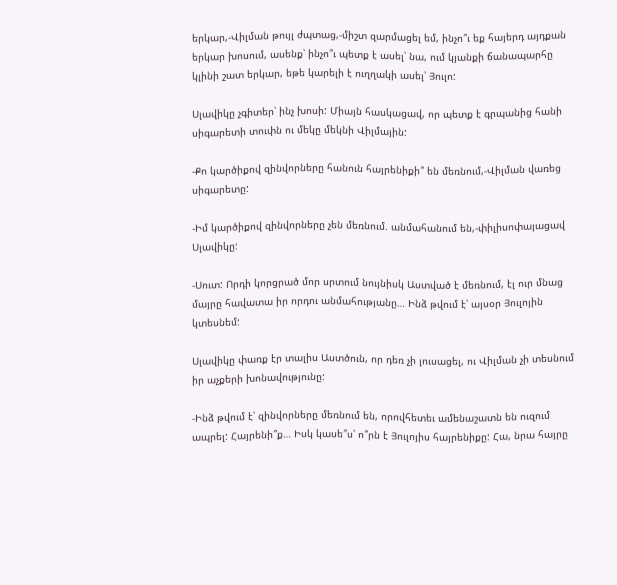երկար,-Վիլման թույլ ժպտաց,-միշտ զարմացել եմ, ինչո՞ւ եք հայերդ այդքան երկար խոսում, ասենք՝ ինչո՞ւ պետք է ասել՝ նա, ում կյանքի ճանապարհը կլինի շատ երկար, եթե կարելի է ուղղակի ասել՝ Յուլո:

Սլավիկը չգիտեր՝ ինչ խոսի: Միայն հասկացավ, որ պետք է գրպանից հանի սիգարետի տուփն ու մեկը մեկնի Վիլմային:

-Քո կարծիքով զինվորները հանուն հայրենիքի՞ են մեռնում,-Վիլման վառեց սիգարետը:

-Իմ կարծիքով զինվորները չեն մեռնում. անմահանում են,-փիլիսոփայացավ Սլավիկը:

-Սուտ: Որդի կորցրած մոր սրտում նույնիսկ Աստված է մեռնում, էլ ուր մնաց մայրը հավատա իր որդու անմահությանը… Ինձ թվում է՝ այսօր Յուլոյին կտեսնեմ:

Սլավիկը փառք էր տալիս Աստծուն, որ դեռ չի լուսացել, ու Վիլման չի տեսնում իր աչքերի խոնավությունը:

-Ինձ թվում է՝ զինվորները մեռնում են, որովհետեւ ամենաշատն են ուզում ապրել: Հայրենի՞ք… Իսկ կասե՞ս՝ ո՞րն է Յուլոյիս հայրենիքը: Հա, նրա հայրը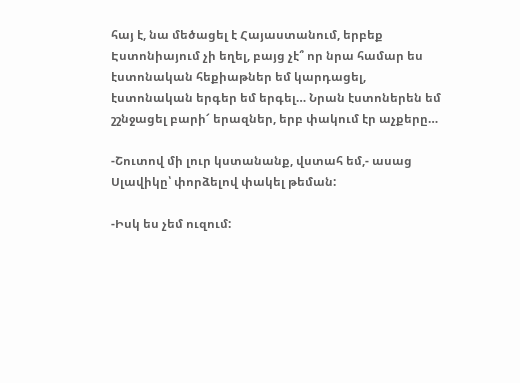հայ է, նա մեծացել է Հայաստանում, երբեք Էստոնիայում չի եղել, բայց չէ՞ որ նրա համար ես էստոնական հեքիաթներ եմ կարդացել, էստոնական երգեր եմ երգել… Նրան էստոներեն եմ շշնջացել բարի՜ երազներ, երբ փակում էր աչքերը…

-Շուտով մի լուր կստանանք, վստահ եմ,- ասաց Սլավիկը՝ փորձելով փակել թեման:

-Իսկ ես չեմ ուզում: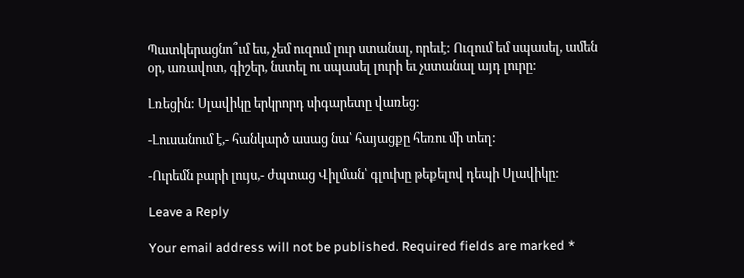Պատկերացնո՞ւմ ես, չեմ ուզում լուր ստանալ, որեւէ: Ուզում եմ սպասել, ամեն օր, առավոտ, գիշեր, նստել ու սպասել լուրի եւ չստանալ այդ լուրը:

Լռեցին: Սլավիկը երկրորդ սիգարետը վառեց:

-Լուսանում է,- հանկարծ ասաց նա՝ հայացքը հեռու մի տեղ:

-Ուրեմն բարի լույս,- ժպտաց Վիլման՝ գլուխը թեքելով դեպի Սլավիկը:

Leave a Reply

Your email address will not be published. Required fields are marked *